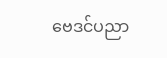ဗေဒင်ပညာ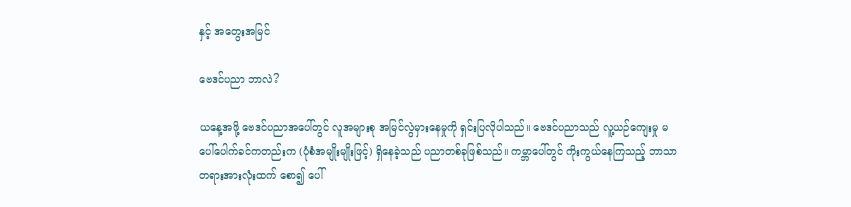နှင့် အတွေးအမြင်

ဗေဒင်ပညာ ဘာလဲ?

ယနေ့အဖို့ ဗေဒင်ပညာအပေါ်တွင် လူအများစု အမြင်လွဲမှားနေမှုကို ရှင်းပြလိုပါသည်။ ဗေဒင်ပညာသည် လူ့ယဉ်ကျေးမှု မပေါ်ပေါက်ခင်ကတည်းက (ပုံစံအမျိုးမျိုးဖြင့်) ရှိနေခဲ့သည် ပညာတစ်ခုဖြစ်သည်။ ကမ္ဘာပေါ်တွင် ကိုးကွယ်နေကြသည့် ဘာသာတရားအားလုံးထက် စော၍ ပေါ်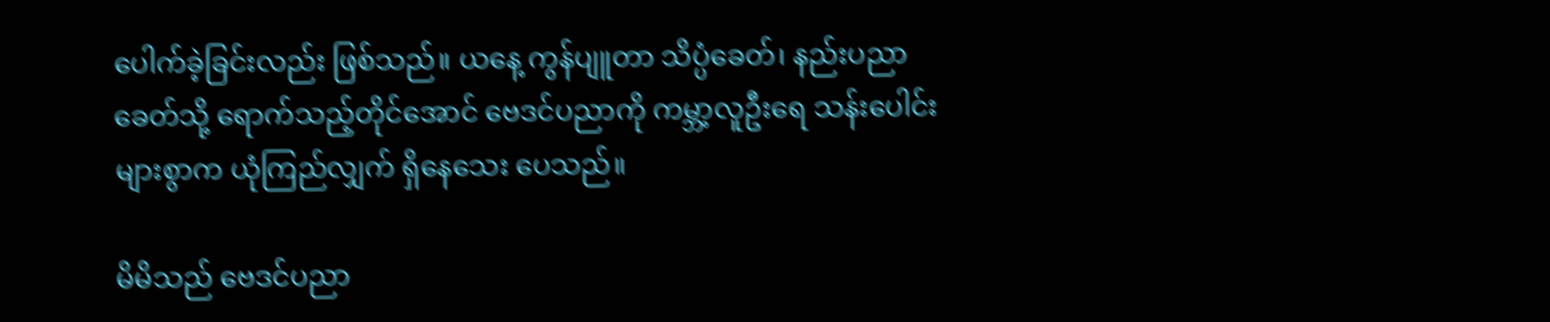ပေါက်ခဲ့ခြင်းလည်း ဖြစ်သည်။ ယနေ့ ကွန်ပျူတာ သိပ္ပံခေတ်၊ နည်းပညာခေတ်သို့ ရောက်သည့်တိုင်အောင် ဗေဒင်ပညာကို ကမ္ဘာ့လူဦးရေ သန်းပေါင်းများစွာက ယုံကြည်လျှက် ရှိနေသေး ပေသည်။

မိမိသည် ဗေဒင်ပညာ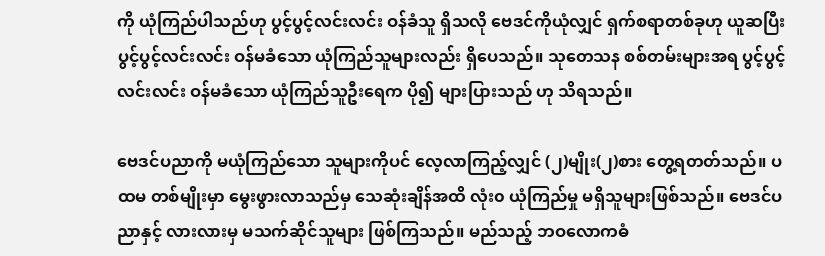ကို ယုံကြည်ပါသည်ဟု ပွင့်ပွင့်လင်းလင်း ဝန်ခံသူ ရှိသလို ဗေဒင်ကိုယုံလျှင် ရှက်စရာတစ်ခုဟု ယူဆပြီး ပွင့်ပွင့်လင်းလင်း ဝန်မခံသော ယုံကြည်သူများလည်း ရှိပေသည်။ သုတေသန စစ်တမ်းများအရ ပွင့်ပွင့်လင်းလင်း ဝန်မခံသော ယုံကြည်သူဦးရေက ပို၍ များပြားသည် ဟု သိရသည်။

ဗေဒင်ပညာကို မယုံကြည်သော သူများကိုပင် လေ့လာကြည့်လျှင် (၂)မျိုး(၂)စား တွေ့ရတတ်သည်။ ပထမ တစ်မျိုးမှာ မွေးဖွားလာသည်မှ သေဆုံးချိန်အထိ လုံး၀ ယုံကြည်မှု မရှိသူများဖြစ်သည်။ ဗေဒင်ပညာနှင့် လားလားမှ မသက်ဆိုင်သူများ ဖြစ်ကြသည်။ မည်သည့် ဘဝလောကဓံ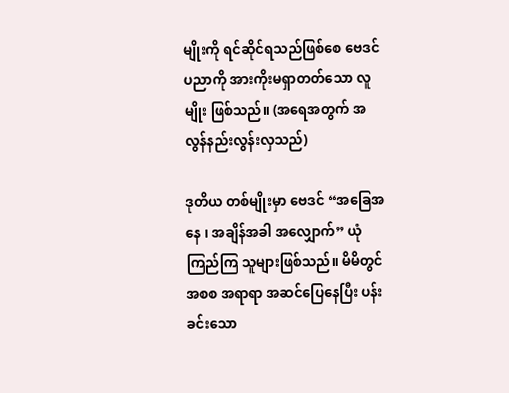မျိုးကို ရင်ဆိုင်ရသည်ဖြစ်စေ ဗေဒင်ပညာကို အားကိုးမရှာတတ်သော လူမျိုး ဖြစ်သည်။ (အရေအတွက် အလွန်နည်းလွန်းလှသည်)

ဒုတိယ တစ်မျိုးမှာ ဗေဒင် “အခြေအနေ ၊ အချိန်အခါ အလျှောက်” ယုံကြည်ကြ သူများဖြစ်သည်။ မိမိတွင် အစစ အရာရာ အဆင်ပြေနေပြီး ပန်းခင်းသော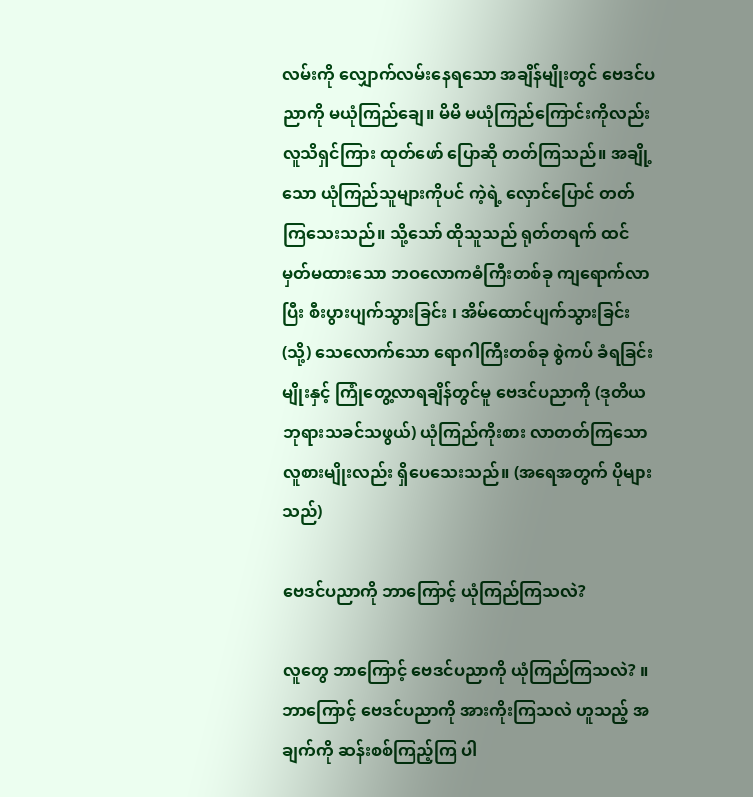လမ်းကို လျှောက်လမ်းနေရသော အချိန်မျိုးတွင် ဗေဒင်ပညာကို မယုံကြည်ချေ။ မိမိ မယုံကြည်ကြောင်းကိုလည်း လူသိရှင်ကြား ထုတ်ဖော် ပြောဆို တတ်ကြသည်။ အချို့သော ယုံကြည်သူများကိုပင် ကဲ့ရဲ့ လှောင်ပြောင် တတ်ကြသေးသည်။ သို့သော် ထိုသူသည် ရုတ်တရက် ထင်မှတ်မထားသော ဘဝလောကဓံကြီးတစ်ခု ကျရောက်လာပြီး စီးပွားပျက်သွားခြင်း ၊ အိမ်ထောင်ပျက်သွားခြင်း (သို့) သေလောက်သော ရောဂါကြီးတစ်ခု စွဲကပ် ခံရခြင်းမျိုးနှင့် ကြုံတွေ့လာရချိန်တွင်မူ ဗေဒင်ပညာကို (ဒုတိယ ဘုရားသခင်သဖွယ်) ယုံကြည်ကိုးစား လာတတ်ကြသော လူစားမျိုးလည်း ရှိပေသေးသည်။ (အရေအတွက် ပိုများသည်)

ဗေဒင်ပညာကို ဘာကြောင့် ယုံကြည်ကြသလဲ?

လူတွေ ဘာကြောင့် ဗေဒင်ပညာကို ယုံကြည်ကြသလဲ? ။ ဘာကြောင့် ဗေဒင်ပညာကို အားကိုးကြသလဲ ဟူသည့် အချက်ကို ဆန်းစစ်ကြည့်ကြ ပါ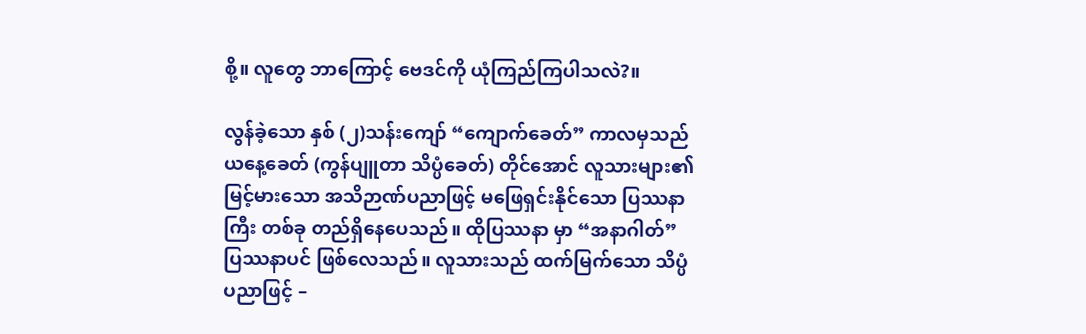စို့။ လူတွေ ဘာကြောင့် ဗေဒင်ကို ယုံကြည်ကြပါသလဲ?။

လွန်ခဲ့သော နှစ် (၂)သန်းကျော် “ကျောက်ခေတ်” ကာလမှသည် ယနေ့ခေတ် (ကွန်ပျူတာ သိပ္ပံခေတ်) တိုင်အောင် လူသားများ၏ မြင့်မားသော အသိဉာဏ်ပညာဖြင့် မဖြေရှင်းနိုင်သော ပြဿနာကြီး တစ်ခု တည်ရှိနေပေသည်။ ထိုပြဿနာ မှာ “အနာဂါတ်” ပြဿနာပင် ဖြစ်လေသည်။ လူသားသည် ထက်မြက်သော သိပ္ပံပညာဖြင့် –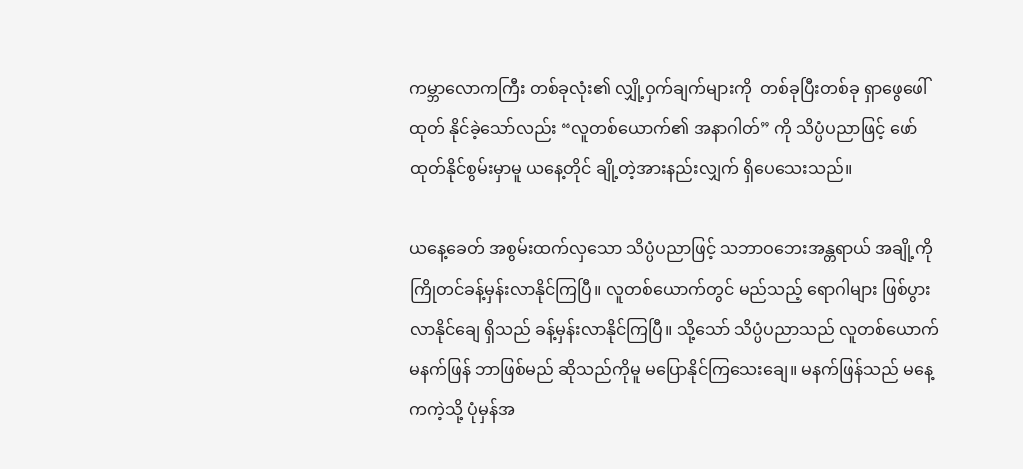ကမ္ဘာလောကကြီး တစ်ခုလုံး၏ လျှို့ဝှက်ချက်များကို  တစ်ခုပြီးတစ်ခု ရှာဖွေဖေါ်ထုတ် နိုင်ခဲ့သော်လည်း “လူတစ်ယောက်၏ အနာဂါတ်” ကို သိပ္ပံပညာဖြင့် ဖော်ထုတ်နိုင်စွမ်းမှာမူ ယနေ့တိုင် ချို့တဲ့အားနည်းလျှက် ရှိပေသေးသည်။

ယနေ့ခေတ် အစွမ်းထက်လှသော သိပ္ပံပညာဖြင့် သဘာဝဘေးအန္တရာယ် အချို့ကို ကြိုတင်ခန့်မှန်းလာနိုင်ကြပြီ။ လူတစ်ယောက်တွင် မည်သည့် ရောဂါများ ဖြစ်ပွားလာနိုင်ချေ ရှိသည် ခန့်မှန်းလာနိုင်ကြပြီ။ သို့သော် သိပ္ပံပညာသည် လူတစ်ယောက် မနက်ဖြန် ဘာဖြစ်မည် ဆိုသည်ကိုမူ မပြောနိုင်ကြသေးချေ။ မနက်ဖြန်သည် မနေ့ကကဲ့သို့ ပုံမှန်အ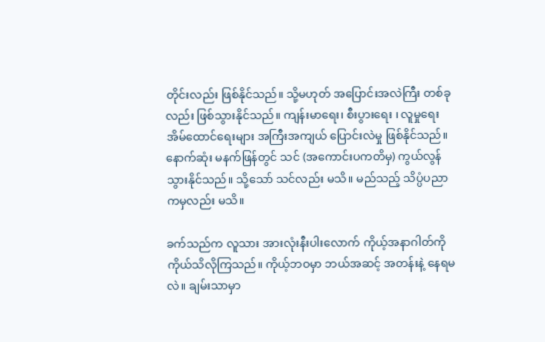တိုင်းလည်း ဖြစ်နိုင်သည်။ သို့မဟုတ် အပြောင်းအလဲကြီး တစ်ခုလည်း ဖြစ်သွားနိုင်သည်။ ကျန်းမာရေး၊ စီးပွားရေး ၊ လူမှုရေး အိမ်ထောင်ရေးများ အကြီးအကျယ် ပြောင်းလဲမှု ဖြစ်နိုင်သည်။ နောက်ဆုံး မနက်ဖြန်တွင် သင် (အကောင်းပကတိမှ) ကွယ်လွန်သွားနိုင်သည်။ သို့သော် သင်လည်း မသိ။ မည်သည့် သိပ္ပံပညာ ကမှလည်း မသိ။

ခက်သည်က လူသား အားလုံးနီးပါးလောက် ကိုယ့်အနာဂါတ်ကို ကိုယ်သိလိုကြသည်။ ကိုယ့်ဘဝမှာ ဘယ်အဆင့် အတန်းနဲ့ နေရမလဲ။ ချမ်းသာမှာ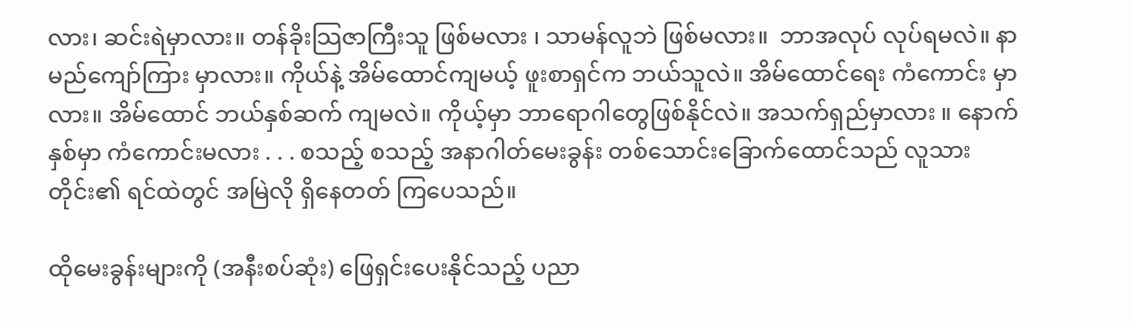လား၊ ဆင်းရဲမှာလား။ တန်ခိုးသြဇာကြီးသူ ဖြစ်မလား ၊ သာမန်လူဘဲ ဖြစ်မလား။  ဘာအလုပ် လုပ်ရမလဲ။ နာမည်ကျော်ကြား မှာလား။ ကိုယ်နဲ့ အိမ်ထောင်ကျမယ့် ဖူးစာရှင်က ဘယ်သူလဲ။ အိမ်ထောင်ရေး ကံကောင်း မှာလား။ အိမ်ထောင် ဘယ်နှစ်ဆက် ကျမလဲ။ ကိုယ့်မှာ ဘာရောဂါတွေဖြစ်နိုင်လဲ။ အသက်ရှည်မှာလား ။ နောက်နှစ်မှာ ကံကောင်းမလား . . . စသည့် စသည့် အနာဂါတ်မေးခွန်း တစ်သောင်းခြောက်ထောင်သည် လူသားတိုင်း၏ ရင်ထဲတွင် အမြဲလို ရှိနေတတ် ကြပေသည်။

ထိုမေးခွန်းများကို (အနီးစပ်ဆုံး) ဖြေရှင်းပေးနိုင်သည့် ပညာ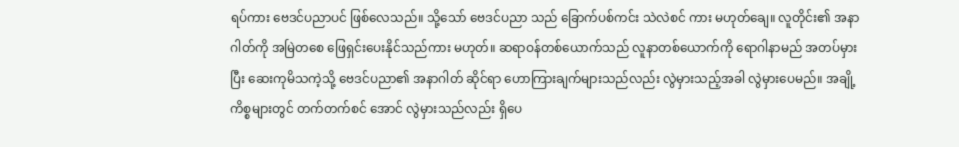ရပ်ကား ဗေဒင်ပညာပင် ဖြစ်လေသည်။ သို့သော် ဗေဒင်ပညာ သည် ခြောက်ပစ်ကင်း သဲလဲစင် ကား မဟုတ်ချေ။ လူတိုင်း၏ အနာဂါတ်ကို အမြဲတစေ ဖြေရှင်းပေးနိုင်သည်ကား မဟုတ်။ ဆရာဝန်တစ်ယောက်သည် လူနာတစ်ယောက်ကို ရောဂါနာမည် အတပ်မှားပြီး ဆေးကုမိသကဲ့သို့ ဗေဒင်ပညာ၏ အနာဂါတ် ဆိုင်ရာ ဟောကြားချက်များသည်လည်း လွဲမှားသည့်အခါ လွဲမှားပေမည်။ အချို့ကိစ္စများတွင် တက်တက်စင် အောင် လွဲမှားသည်လည်း ရှိပေ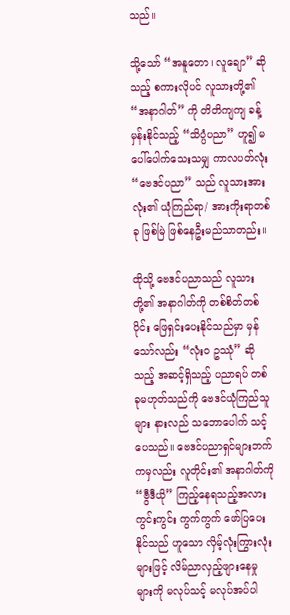သည်။

သို့သော် “အနူတော၊ လူချော” ဆိုသည့် စကားလိုပင် လူသားတို့၏ “အနာဂါတ်” ကို တိတိကျကျ ခန့်မှန်းနိုင်သည့် “သိပ္ပံပညာ” ဟူ၍ မပေါ်ပေါက်သေးသမျှ ကာလပတ်လုံး “ဗေဒင်ပညာ” သည် လူသားအားလုံး၏ ယုံကြည်ရာ/ အားကိုးရာတစ်ခု ဖြစ်မြဲ ဖြစ်နေဦးမည်သာတည်း။

ထိုသို့ ဗေဒင်ပညာသည် လူသားတို့၏ အနာဂါတ်ကို တစ်စိတ်တစ်ပိုင်း ဖြေရှင်းပေးနိုင်သည်မှာ မှန်သော်လည်း “လုံး၀ ဥဿုံ” ဆိုသည့် အဆင့်ရှိသည့် ပညာရပ် တစ်ခုမဟုတ်သည်ကို ဗေဒင်ယုံကြည်သူများ နားလည် သဘောပေါက် သင့်ပေသည်။ ဗေဒင်ပညာရှင်များဘက်ကမှလည်း လူတိုင်း၏ အနာဂါတ်ကို “ဗွီဒီယို” ကြည့်နေရသည့်အလား ကွင်းကွင်း ကွက်ကွက် ဖော်ပြပေးနိုင်သည် ဟူသော လှိမ့်လုံးကြွားလုံးများဖြင့် လိမ်ညာလှည့်ဖျားနေမှု များကို မလုပ်သင့် မလုပ်အပ်ပါ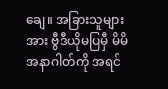ချေ။ အခြားသူများအား ဗွီဒီယိုမပြမှီ မိမိအနာဂါတ်ကို အရင်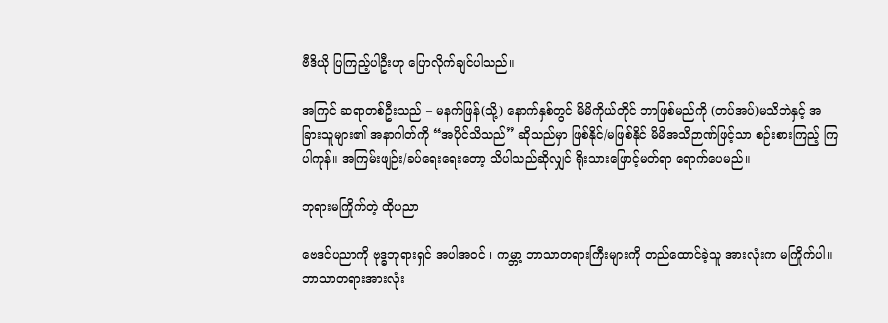ဗီဒိယို ပြကြည့်ပါဦးဟု ပြောလိုက်ချင်ပါသည်။

အကြင် ဆရာတစ်ဦးသည် – မနက်ဖြန်(သို့) နောက်နှစ်တွင် မိမိကိုယ်တိုင် ဘာဖြစ်မည်ကို (တပ်အပ်)မသိဘဲနှင့် အခြားသူများ၏ အနာဂါတ်ကို “အပိုင်သိသည်” ဆိုသည်မှာ ဖြစ်နိုင်/မဖြစ်နိုင် မိမိအသိဉာဏ်ဖြင့်သာ စဉ်းစားကြည့် ကြပါကုန်။ အကြမ်းဖျဉ်း/ခပ်ရေးရေးတော့ သိပါသည်ဆိုလျှင် ရိုးသားဖြောင့်မတ်ရာ ရောက်ပေမည်။

ဘုရားမကြိုက်တဲ့ ထိုပညာ

ဗေဒင်ပညာကို ဗုဒ္ဓဘုရားရှင် အပါအဝင် ၊ ကမ္ဘာ့ ဘာသာတရားကြီးများကို တည်ထောင်ခဲ့သူ အားလုံးက မကြိုက်ပါ။ ဘာသာတရားအားလုံး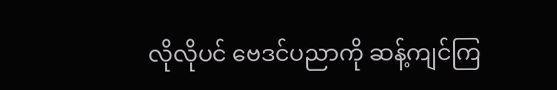လိုလိုပင် ဗေဒင်ပညာကို ဆန့်ကျင်ကြ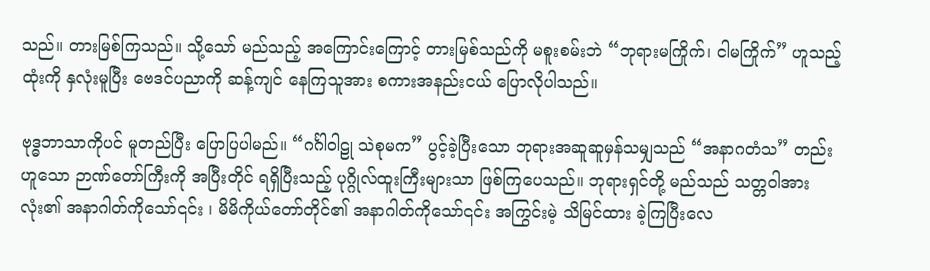သည်။ တားမြစ်ကြသည်။ သို့သော် မည်သည့် အကြောင်းကြောင့် တားမြစ်သည်ကို မစူးစမ်းဘဲ “ဘုရားမကြိုက်၊ ငါမကြိုက်” ဟူသည့်ထုံးကို နှလုံးမူပြီး ဗေဒင်ပညာကို ဆန့်ကျင် နေကြသူအား စကားအနည်းငယ် ပြောလိုပါသည်။

ဗုဒ္ဓဘာသာကိုပင် မူတည်ပြီး ပြောပြပါမည်။ “ဂင်္ဂါဝါဠု သဲစုမက” ပွင့်ခဲ့ပြီးသော ဘုရားအဆူဆူမှန်သမျှသည် “အနာဂတံသ” တည်းဟူသော ဉာဏ်တော်ကြီးကို အပြီးတိုင် ရရှိပြီးသည့် ပုဂ္ဂိုလ်ထူးကြီးများသာ ဖြစ်ကြပေသည်။ ဘုရားရှင်တို့ မည်သည် သတ္တဝါအားလုံး၏ အနာဂါတ်ကိုသော်၎င်း ၊ မိမိကိုယ်တော်တိုင်၏ အနာဂါတ်ကိုသော်၎င်း အကြွင်းမဲ့ သိမြင်ထား ခဲ့ကြပြီးလေ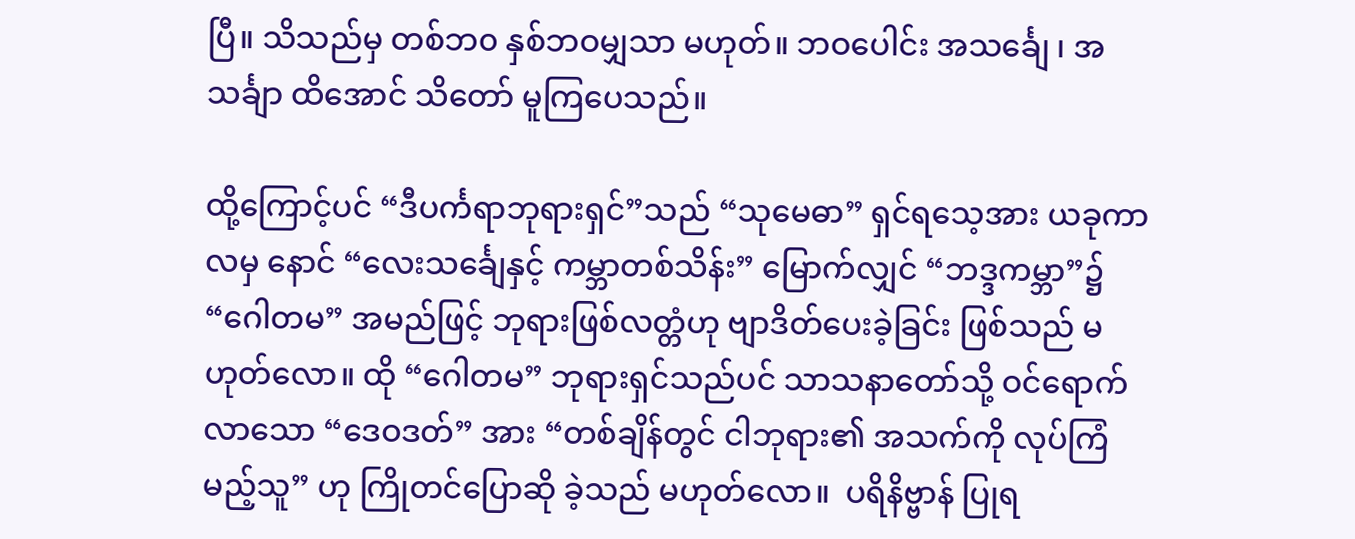ပြီ။ သိသည်မှ တစ်ဘ၀ နှစ်ဘဝမျှသာ မဟုတ်။ ဘဝပေါင်း အသင်္ချေ ၊ အသင်္ချာ ထိအောင် သိတော် မူကြပေသည်။

ထို့ကြောင့်ပင် “ဒီပင်္ကရာဘုရားရှင်”သည် “သုမေဓာ” ရှင်ရသေ့အား ယခုကာလမှ နောင် “လေးသင်္ချေနှင့် ကမ္ဘာတစ်သိန်း” မြောက်လျှင် “ဘဒ္ဒကမ္ဘာ”၌ “ဂေါတမ” အမည်ဖြင့် ဘုရားဖြစ်လတ္တံဟု ဗျာဒိတ်ပေးခဲ့ခြင်း ဖြစ်သည် မဟုတ်လော။ ထို “ဂေါတမ” ဘုရားရှင်သည်ပင် သာသနာတော်သို့ ဝင်ရောက်လာသော “ဒေဝဒတ်” အား “တစ်ချိန်တွင် ငါဘုရား၏ အသက်ကို လုပ်ကြံမည့်သူ” ဟု ကြိုတင်ပြောဆို ခဲ့သည် မဟုတ်လော။  ပရိနိဗ္ဗာန် ပြုရ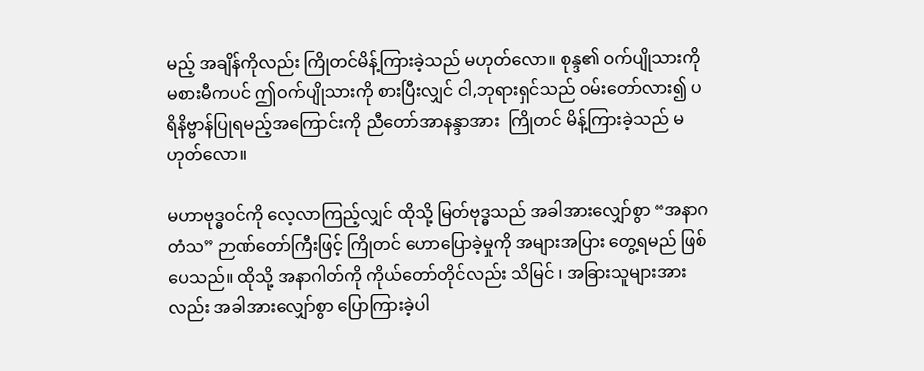မည့် အချိန်ကိုလည်း ကြိုတင်မိန့်ကြားခဲ့သည် မဟုတ်လော။ စုန္ဒ၏ ဝက်ပျိုသားကို မစားမီကပင် ဤဝက်ပျိုသားကို စားပြီးလျှင် ငါ,ဘုရားရှင်သည် ဝမ်းတော်လား၍ ပရိနိဗ္ဗာန်ပြုရမည့်အကြောင်းကို ညီတော်အာနန္ဒာအား  ကြိုတင် မိန့်ကြားခဲ့သည် မဟုတ်လော။

မဟာဗုဒ္ဓဝင်ကို လေ့လာကြည့်လျှင် ထိုသို့ မြတ်ဗုဒ္ဓသည် အခါအားလျှော်စွာ “အနာဂတံသ” ဉာဏ်တော်ကြီးဖြင့် ကြိုတင် ဟောပြောခဲ့မှုကို အများအပြား တွေ့ရမည် ဖြစ်ပေသည်။ ထိုသို့ အနာဂါတ်ကို ကိုယ်တော်တိုင်လည်း သိမြင် ၊ အခြားသူများအားလည်း အခါအားလျှော်စွာ ပြောကြားခဲ့ပါ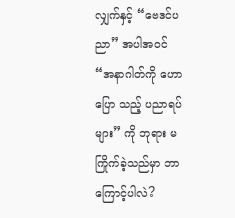လျှက်နှင့် “ဗေဒင်ပညာ” အပါအဝင် “အနာဂါတ်ကို ဟောပြော သည့် ပညာရပ်များ” ကို ဘုရား မကြိုက်ခဲ့သည်မှာ ဘာကြောင့်ပါလဲ?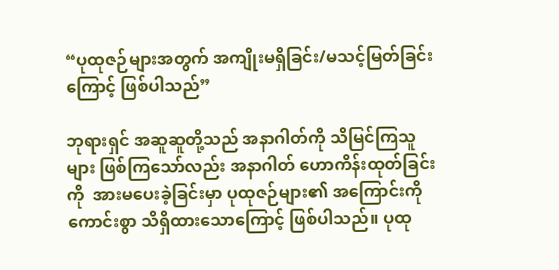“ပုထုဇဉ်များအတွက် အကျိုးမရှိခြင်း/မသင့်မြတ်ခြင်းကြောင့် ဖြစ်ပါသည်”

ဘုရားရှင် အဆူဆူတို့သည် အနာဂါတ်ကို သိမြင်ကြသူများ ဖြစ်ကြသော်လည်း အနာဂါတ် ဟောကိန်းထုတ်ခြင်းကို  အားမပေးခဲ့ခြင်းမှာ ပုထုဇဉ်များ၏ အကြောင်းကို ကောင်းစွာ သိရှိထားသောကြောင့် ဖြစ်ပါသည်။ ပုထု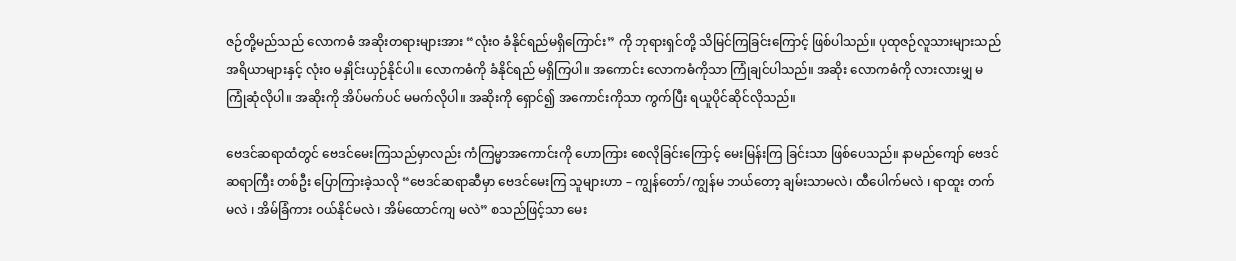ဇဉ်တို့မည်သည် လောကဓံ အဆိုးတရားများအား “လုံး၀ ခံနိုင်ရည်မရှိကြောင်း” ကို ဘုရားရှင်တို့ သိမြင်ကြခြင်းကြောင့် ဖြစ်ပါသည်။ ပုထုဇဉ်လူသားများသည် အရိယာများနှင့် လုံး၀ မနှိုင်းယှဉ်နိုင်ပါ။ လောကဓံကို ခံနိုင်ရည် မရှိကြပါ။ အကောင်း လောကဓံကိုသာ ကြုံချင်ပါသည်။ အဆိုး လောကဓံကို လားလားမျှ မကြုံဆုံလိုပါ။ အဆိုးကို အိပ်မက်ပင် မမက်လိုပါ။ အဆိုးကို ရှောင်၍ အကောင်းကိုသာ ကွက်ပြီး ရယူပိုင်ဆိုင်လိုသည်။

ဗေဒင်ဆရာထံတွင် ဗေဒင်မေးကြသည်မှာလည်း ကံကြမ္မာအကောင်းကို ဟောကြား စေလိုခြင်းကြောင့် မေးမြန်းကြ ခြင်းသာ ဖြစ်ပေသည်။ နာမည်ကျော် ဗေဒင်ဆရာကြီး တစ်ဦး ပြောကြားခဲ့သလို “ဗေဒင်ဆရာဆီမှာ ဗေဒင်မေးကြ သူများဟာ – ကျွန်တော်/ကျွန်မ ဘယ်တော့ ချမ်းသာမလဲ၊ ထီပေါက်မလဲ ၊ ရာထူး တက်မလဲ ၊ အိမ်ခြံကား ဝယ်နိုင်မလဲ ၊ အိမ်ထောင်ကျ မလဲ” စသည်ဖြင့်သာ မေး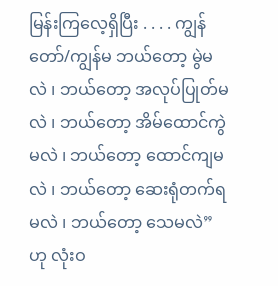မြန်းကြလေ့ရှိပြီး . . . . ကျွန်တော်/ကျွန်မ ဘယ်တော့ မွဲမလဲ ၊ ဘယ်တော့ အလုပ်ပြုတ်မလဲ ၊ ဘယ်တော့ အိမ်ထောင်ကွဲမလဲ ၊ ဘယ်တော့ ထောင်ကျမလဲ ၊ ဘယ်တော့ ဆေးရုံတက်ရမလဲ ၊ ဘယ်တော့ သေမလဲ” ဟု လုံးဝ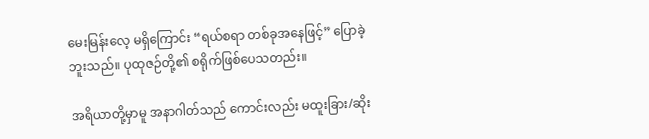မေးမြန်းလေ့ မရှိကြောင်း “ရယ်စရာ တစ်ခုအနေဖြင့်” ပြောခဲ့ဘူးသည်။ ပုထုဇဉ်တို့၏ စရိုက်ဖြစ်ပေသတည်း။

အရိယာတို့မှာမူ အနာဂါတ်သည် ကောင်းလည်း မထူးခြား/ဆိုး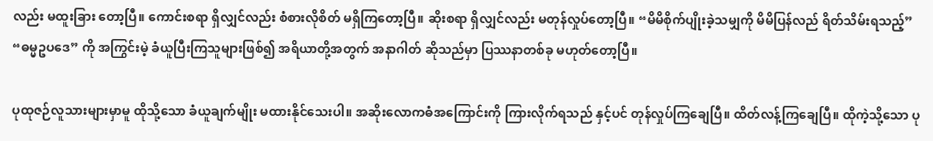လည်း မထူးခြား တော့ပြီ။ ကောင်းစရာ ရှိလျှင်လည်း စံစားလိုစိတ် မရှိကြတော့ပြီ။ ဆိုးစရာ ရှိလျှင်လည်း မတုန်လှုပ်တော့ပြီ။ “မိမိစိုက်ပျိုးခဲ့သမျှကို မိမိပြန်လည် ရိတ်သိမ်းရသည့်” “ဓမ္မဥပဒေ” ကို အကြွင်းမဲ့ ခံယူပြီးကြသူများဖြစ်၍ အရိယာတို့အတွက် အနာဂါတ် ဆိုသည်မှာ ပြဿနာတစ်ခု မဟုတ်တော့ပြီ။

ပုထုဇဉ်လူသားများမှာမူ ထိုသို့သော ခံယူချက်မျိုး မထားနိုင်သေးပါ။ အဆိုးလောကဓံအကြောင်းကို ကြားလိုက်ရသည် နှင့်ပင် တုန်လှုပ်ကြချေပြီ။ ထိတ်လန့်ကြချေပြီ။ ထိုကဲ့သို့သော ပု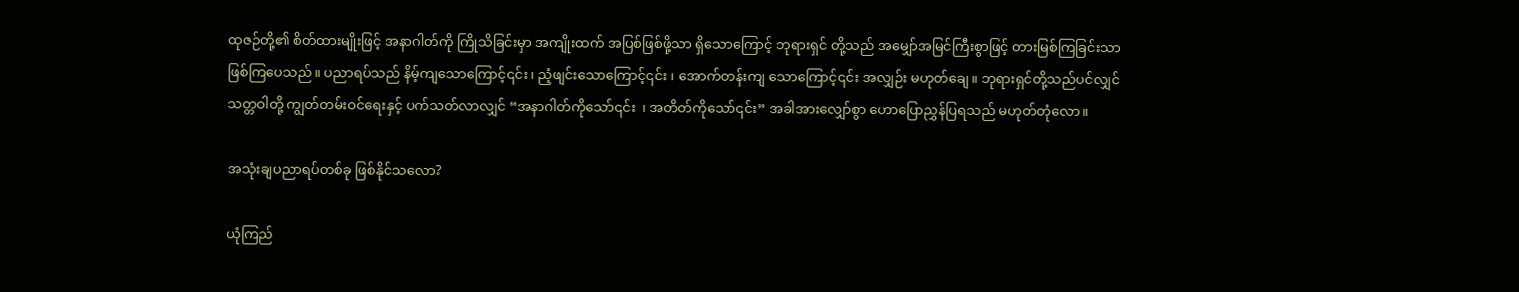ထုဇဉ်တို့၏ စိတ်ထားမျိုးဖြင့် အနာဂါတ်ကို ကြိုသိခြင်းမှာ အကျိုးထက် အပြစ်ဖြစ်ဖို့သာ ရှိသောကြောင့် ဘုရားရှင် တို့သည် အမျှော်အမြင်ကြီးစွာဖြင့် တားမြစ်ကြခြင်းသာ ဖြစ်ကြပေသည်။ ပညာရပ်သည် နိမ့်ကျသောကြောင့်၎င်း ၊ ညံ့ဖျင်းသောကြောင့်၎င်း ၊ အောက်တန်းကျ သောကြောင့်၎င်း အလျှဉ်း မဟုတ်ချေ။ ဘုရားရှင်တို့သည်ပင်လျှင် သတ္တဝါတို့ ကျွတ်တမ်းဝင်ရေးနှင့် ပက်သတ်လာလျှင် “အနာဂါတ်ကိုသော်၎င်း  ၊ အတိတ်ကိုသော်၎င်း” အခါအားလျှော်စွာ ဟောပြောညွှန်ပြရသည် မဟုတ်တုံလော။

အသုံးချပညာရပ်တစ်ခု ဖြစ်နိုင်သလော?

ယုံကြည်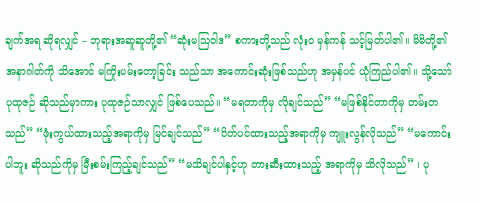ချက်အရ ဆိုရလျှင် – ဘုရားအဆူဆူတို့၏ “ဆုံးမသြဝါဒ” စကားတို့သည် လုံး၀ မှန်ကန် သင့်မြတ်ပါ၏။ မိမိတို့၏ အနာဂါတ်ကို သိအောင် မကြိုးပမ်းတော့ခြင်း သည်သာ အကောင်းဆုံးဖြစ်သည်ဟု အမှန်ပင် ယုံကြည်ပါ၏။ သို့သော် ပုထုဇဉ် ဆိုသည်မှာကား ပုထုဇဉ်သာလျှင် ဖြစ်ပေသည်။ “မရတာကိုမှ လိုချင်သည်” “မဖြစ်နိုင်တာကိုမှ တမ်းတသည်” “ဖုံးကွယ်ထားသည့်အရာကိုမှ မြင်ချင်သည်” “ပိတ်ပင်ထားသည့်အရာကိုမှ ကျူးလွန်လိုသည်” “မကောင်းပါဘူး ဆိုသည်ကိုမှ မြီးစမ်းကြည့်ချင်သည်” “မသိချင်ပါနှင့်ဟု တားဆီးထားသည့် အရာကိုမှ သိလိုသည်” ၊ ပု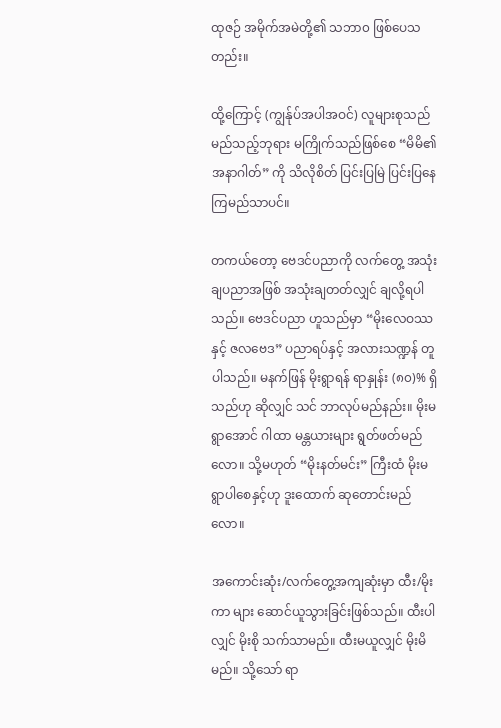ထုဇဉ် အမိုက်အမဲတို့၏ သဘာ၀ ဖြစ်ပေသတည်း။

ထို့ကြောင့် (ကျွန်ုပ်အပါအဝင်) လူများစုသည် မည်သည့်ဘုရား မကြိုက်သည်ဖြစ်စေ “မိမိ၏ အနာဂါတ်” ကို သိလိုစိတ် ပြင်းပြမြဲ ပြင်းပြနေကြမည်သာပင်။

တကယ်တော့ ဗေဒင်ပညာကို လက်တွေ့ အသုံးချပညာအဖြစ် အသုံးချတတ်လျှင် ချလို့ရပါသည်။ ဗေဒင်ပညာ ဟူသည်မှာ “မိုးလေဝဿ နှင့် ဇလဗေဒ” ပညာရပ်နှင့် အလားသဏ္ဍန် တူပါသည်။ မနက်ဖြန် မိုးရွာရန် ရာနှုန်း (၈၀)% ရှိသည်ဟု ဆိုလျှင် သင် ဘာလုပ်မည်နည်း။ မိုးမရွာအောင် ဂါထာ မန္တယားများ ရွတ်ဖတ်မည်လော။ သို့မဟုတ် “မိုးနတ်မင်း” ကြီးထံ မိုးမရွာပါစေနှင့်ဟု ဒူးထောက် ဆုတောင်းမည်လော။

အကောင်းဆုံး/လက်တွေ့အကျဆုံးမှာ ထီး/မိုးကာ များ ဆောင်ယူသွားခြင်းဖြစ်သည်။ ထီးပါလျှင် မိုးစို သက်သာမည်။ ထီးမယူလျှင် မိုးမိမည်။ သို့သော် ရာ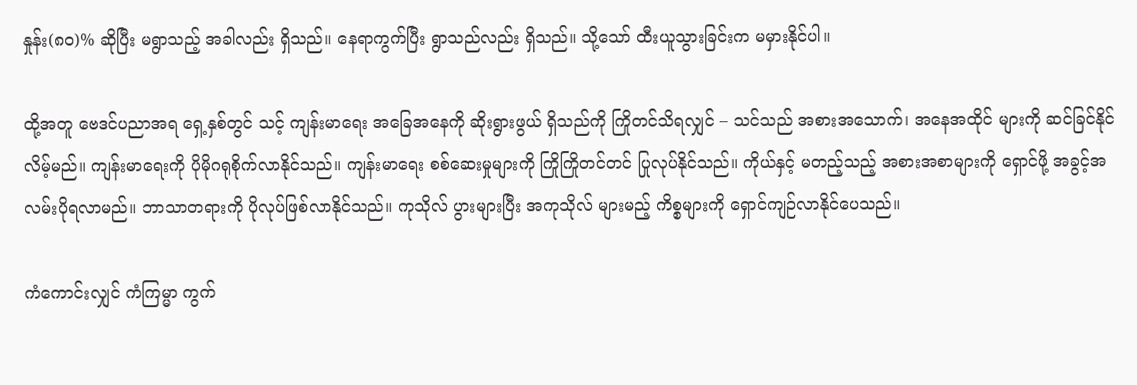နှုန်း(၈၀)% ဆိုပြီး မရွာသည့် အခါလည်း ရှိသည်။ နေရာကွက်ပြီး ရွာသည်လည်း ရှိသည်။ သို့သော် ထီးယူသွားခြင်းက မမှားနိုင်ပါ။

ထို့အတူ ဗေဒင်ပညာအရ ရှေ့နှစ်တွင် သင့် ကျန်းမာရေး အခြေအနေကို ဆိုးရွားဖွယ် ရှိသည်ကို ကြိုတင်သိရလျှင် – သင်သည် အစားအသောက်၊ အနေအထိုင် များကို ဆင်ခြင်နိုင်လိမ့်မည်။ ကျန်းမာရေးကို ပိုမိုဂရုစိုက်လာနိုင်သည်။ ကျန်းမာရေး စစ်ဆေးမှုများကို ကြိုကြိုတင်တင် ပြုလုပ်နိုင်သည်။ ကိုယ်နှင့် မတည့်သည့် အစားအစာများကို ရှောင်ဖို့ အခွင့်အလမ်းပိုရလာမည်။ ဘာသာတရားကို ပိုလုပ်ဖြစ်လာနိုင်သည်။ ကုသိုလ် ပွားများပြီး အကုသိုလ် များမည့် ကိစ္စများကို ရှောင်ကျဉ်လာနိုင်ပေသည်။

ကံကောင်းလျှင် ကံကြမ္မာ ကွက်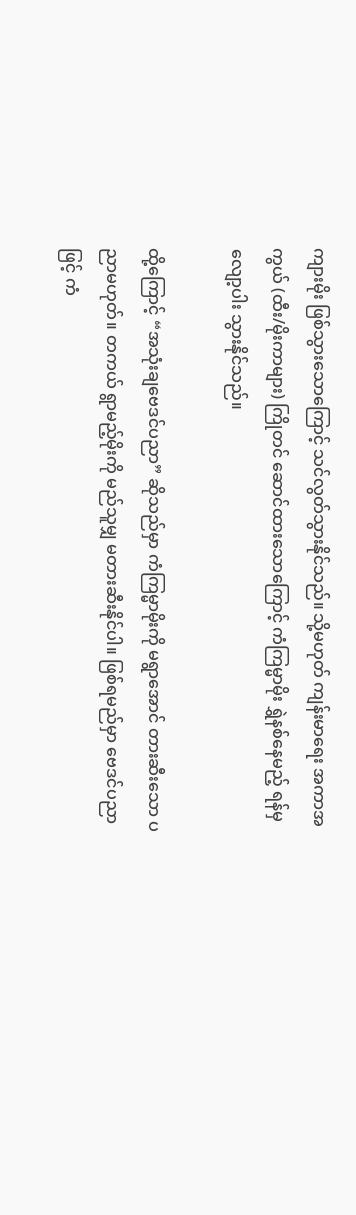ကျားမိုး ဖြစ်သွားသောကြောင့် သင်လွတ်သွားနိုင်သည်။ သို့မဟုတ် ကျန်းမာရေး အကာအကွယ် (ထီး/မိုးကာများ) ကြိုတင် ဆောင်ထားသောကြောင့် ကံကြမ္မာမိုး ရွှဲနစ်နေမည့် ရန်မှ လျော့ပါး သွားနိုင်သည်။

ထို့ကြောင့် “အသုံးချဗေဒင်ပညာ” ဆိုသည်မှာ ကံကြမ္မာမိုးကို မရွာအောင် တားဆီးသော ပညာမဟုတ်။ တကယ် ရွာမည့်မိုးကို မည်သူမျှ မတားဆီးနိုင်ပါ။ ဖြစ်ရမည်မှာ ဗေဒင်ပညာဖြင့် ကံ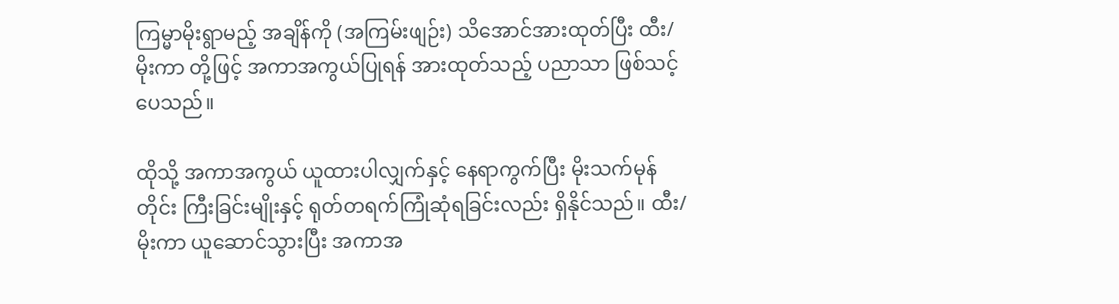ကြမ္မာမိုးရွာမည့် အချိန်ကို (အကြမ်းဖျဉ်း) သိအောင်အားထုတ်ပြီး ထီး/မိုးကာ တို့ဖြင့် အကာအကွယ်ပြုရန် အားထုတ်သည့် ပညာသာ ဖြစ်သင့်ပေသည်။

ထိုသို့ အကာအကွယ် ယူထားပါလျှက်နှင့် နေရာကွက်ပြီး မိုးသက်မုန်တိုင်း ကြီးခြင်းမျိုးနှင့် ရုတ်တရက်ကြုံဆုံရခြင်းလည်း ရှိနိုင်သည်။ ထီး/မိုးကာ ယူဆောင်သွားပြီး အကာအ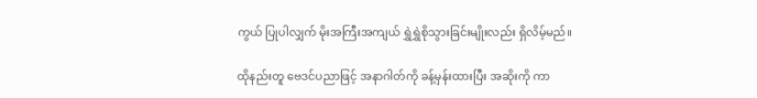ကွယ် ပြုပါလျှက် မိုးအကြီးအကျယ် ရွှဲရွှဲစိုသွားခြင်းမျိုးလည်း ရှိလိမ့်မည်။

ထိုနည်းတူ ဗေဒင်ပညာဖြင့် အနာဂါတ်ကို ခန့်မှန်းထားပြီး အဆိုးကို ကာ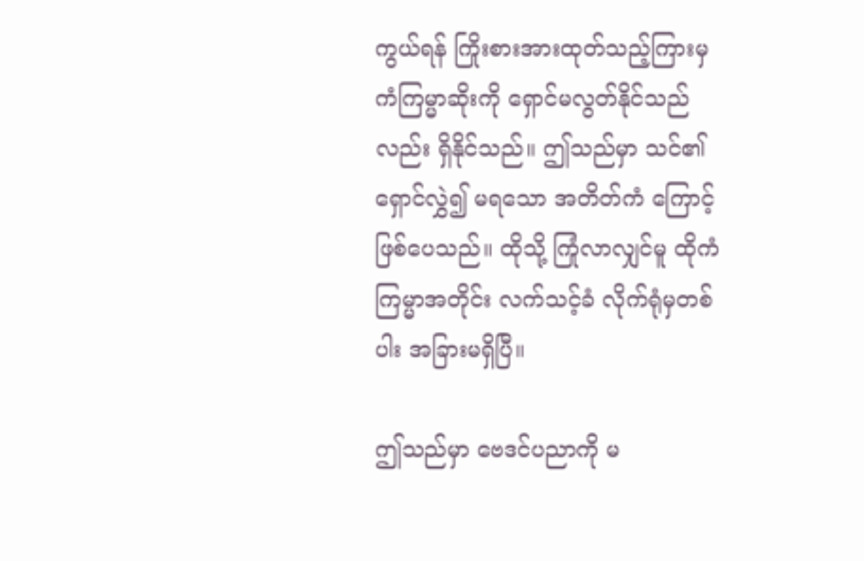ကွယ်ရန် ကြိုးစားအားထုတ်သည့်ကြားမှ ကံကြမ္မာဆိုးကို ရှောင်မလွတ်နိုင်သည်လည်း ရှိနိုင်သည်။ ဤသည်မှာ သင်၏ ရှောင်လွှဲ၍ မရသော အတိတ်ကံ ကြောင့် ဖြစ်ပေသည်။ ထိုသို့ ကြုံလာလျှင်မူ ထိုကံကြမ္မာအတိုင်း လက်သင့်ခံ လိုက်ရုံမှတစ်ပါး အခြားမရှိပြီ။

ဤသည်မှာ ဗေဒင်ပညာကို မ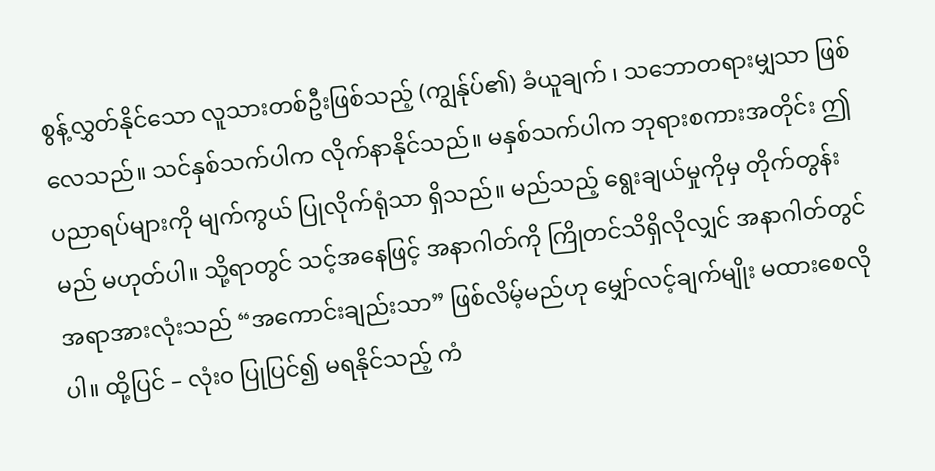စွန့်လွှတ်နိုင်သော လူသားတစ်ဦးဖြစ်သည့် (ကျွန်ုပ်၏) ခံယူချက် ၊ သဘောတရားမျှသာ ဖြစ်လေသည်။ သင်နှစ်သက်ပါက လိုက်နာနိုင်သည်။ မနှစ်သက်ပါက ဘုရားစကားအတိုင်း ဤပညာရပ်များကို မျက်ကွယ် ပြုလိုက်ရုံသာ ရှိသည်။ မည်သည့် ရွေးချယ်မှုကိုမှ တိုက်တွန်းမည် မဟုတ်ပါ။ သို့ရာတွင် သင့်အနေဖြင့် အနာဂါတ်ကို ကြိုတင်သိရှိလိုလျှင် အနာဂါတ်တွင် အရာအားလုံးသည် “အကောင်းချည်းသာ” ဖြစ်လိမ့်မည်ဟု မျှော်လင့်ချက်မျိုး မထားစေလိုပါ။ ထို့ပြင် – လုံး၀ ပြုပြင်၍ မရနိုင်သည့် ကံ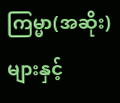ကြမ္မာ(အဆိုး)များနှင့်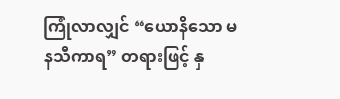ကြုံလာလျှင် “ယောနိသော မနသီကာရ” တရားဖြင့် နှ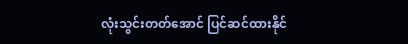လုံးသွင်းတတ်အောင် ပြင်ဆင်ထားနိုင်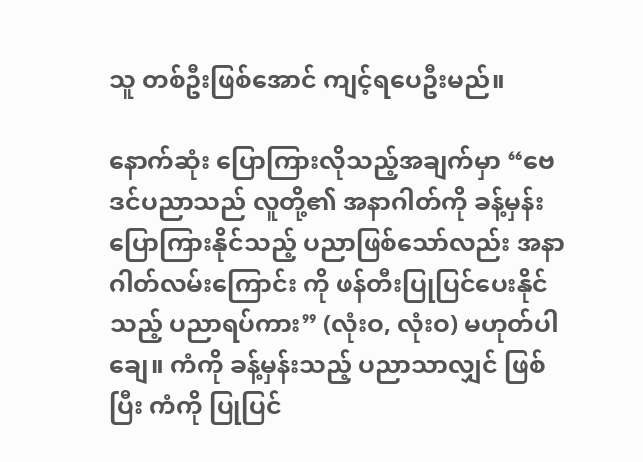သူ တစ်ဦးဖြစ်အောင် ကျင့်ရပေဦးမည်။

နောက်ဆုံး ပြောကြားလိုသည့်အချက်မှာ “ဗေဒင်ပညာသည် လူတို့၏ အနာဂါတ်ကို ခန့်မှန်းပြောကြားနိုင်သည့် ပညာဖြစ်သော်လည်း အနာဂါတ်လမ်းကြောင်း ကို ဖန်တီးပြုပြင်ပေးနိုင်သည့် ပညာရပ်ကား” (လုံးဝ, လုံးဝ) မဟုတ်ပါချေ။ ကံကို ခန့်မှန်းသည့် ပညာသာလျှင် ဖြစ်ပြီး ကံကို ပြုပြင်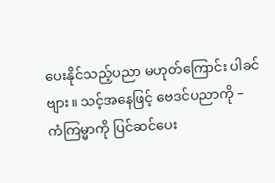ပေးနိုင်သည့်ပညာ မဟုတ်ကြောင်း ပါခင်ဗျား။ သင့်အနေဖြင့် ဗေဒင်ပညာကို – ကံကြမ္မာကို ပြင်ဆင်ပေး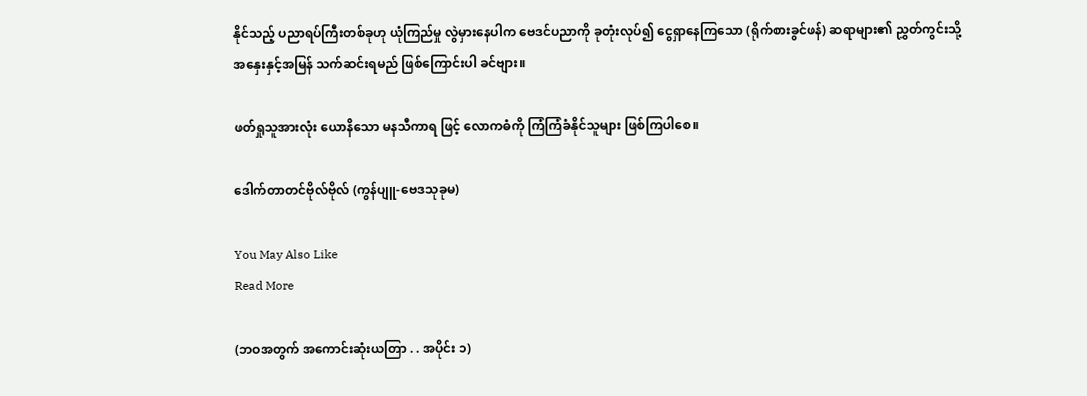နိုင်သည့် ပညာရပ်ကြီးတစ်ခုဟု ယုံကြည်မှု လွဲမှားနေပါက ဗေဒင်ပညာကို ခုတုံးလုပ်၍ ငွေရှာနေကြသော (ရိုက်စားခွင်ဖန်) ဆရာများ၏ ညွှတ်ကွင်းသို့ အနှေးနှင့်အမြန် သက်ဆင်းရမည် ဖြစ်ကြောင်းပါ ခင်ဗျား။

ဖတ်ရှုသူအားလုံး ယောနိသော မနသီကာရ ဖြင့် လောကဓံကို ကြံကြံခံနိုင်သူများ ဖြစ်ကြပါစေ။

ဒေါက်တာတင်ဗိုလ်ဗိုလ် (ကွန်ပျူ-ဗေဒသုခုမ)

You May Also Like
Read More

(ဘဝအတွက် အကောင်းဆုံးယတြာ . . အပိုင်း ၁)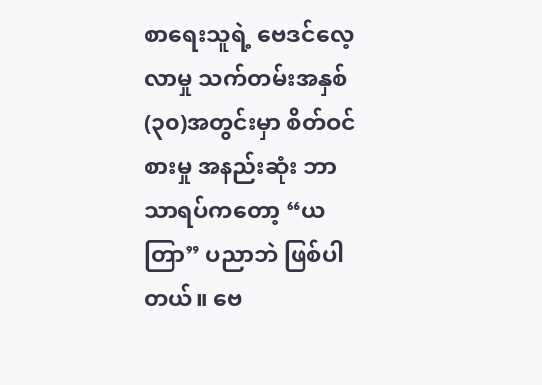စာရေးသူရဲ့ ဗေဒင်လေ့လာမှု သက်တမ်းအနှစ် (၃၀)အတွင်းမှာ စိတ်ဝင်စားမှု အနည်းဆုံး ဘာသာရပ်ကတော့ “ယတြာ” ပညာဘဲ ဖြစ်ပါတယ်။ ဗေ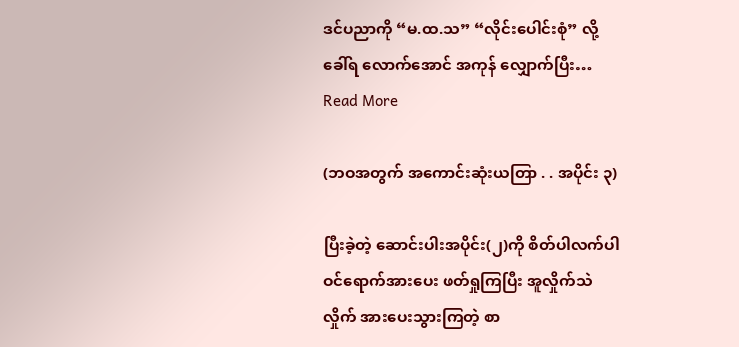ဒင်ပညာကို “မ.ထ.သ” “လိုင်းပေါင်းစုံ” လို့ ခေါ်ရ လောက်အောင် အကုန် လျှောက်ပြီး…
Read More

(ဘဝအတွက် အကောင်းဆုံးယတြာ . . အပိုင်း ၃)

ပြီးခဲ့တဲ့ ဆောင်းပါးအပိုင်း(၂)ကို စိတ်ပါလက်ပါ ဝင်ရောက်အားပေး ဖတ်ရှုကြပြီး အူလှိုက်သဲလှိုက် အားပေးသွားကြတဲ့ စာ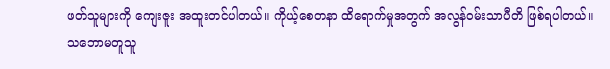ဖတ်သူများကို ကျေးဇူး အထူးတင်ပါတယ်။ ကိုယ့်စေတနာ ထိရောက်မှုအတွက် အလွန်ဝမ်းသာပီတိ ဖြစ်ရပါတယ်။ သဘောမတူသူ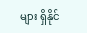များ ရှိနိုင်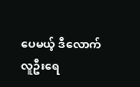ပေမယ့် ဒီလောက်လူဦးရေ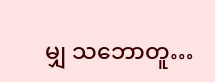မျှ သဘောတူ…